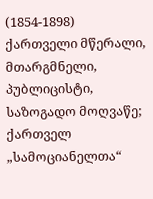(1854-1898) ქართველი მწერალი, მთარგმნელი, პუბლიცისტი, საზოგადო მოღვაწე; ქართველ „სამოციანელთა“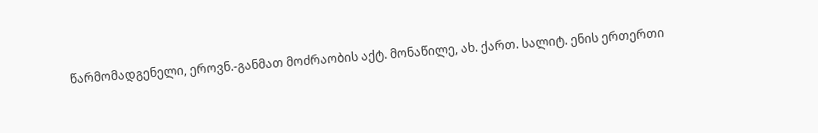წარმომადგენელი, ეროვნ.-განმათ მოძრაობის აქტ. მონაწილე, ახ. ქართ. სალიტ. ენის ერთერთი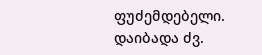ფუძემდებელი. დაიბადა ძვ.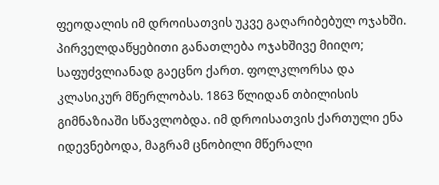ფეოდალის იმ დროისათვის უკვე გაღარიბებულ ოჯახში. პირველდაწყებითი განათლება ოჯახშივე მიიღო; საფუძვლიანად გაეცნო ქართ. ფოლკლორსა და კლასიკურ მწერლობას. 1863 წლიდან თბილისის გიმნაზიაში სწავლობდა. იმ დროისათვის ქართული ენა იდევნებოდა, მაგრამ ცნობილი მწერალი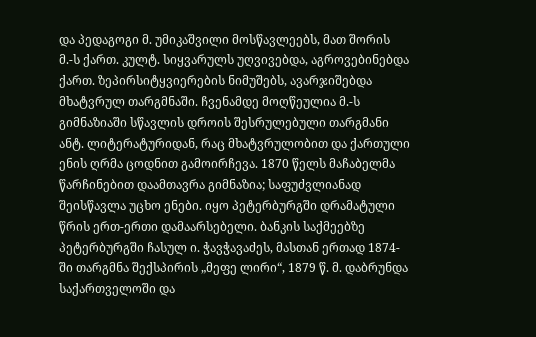და პედაგოგი მ. უმიკაშვილი მოსწავლეებს, მათ შორის მ.-ს ქართ. კულტ. სიყვარულს უღვივებდა, აგროვებინებდა ქართ. ზეპირსიტყვიერების ნიმუშებს, ავარჯიშებდა მხატვრულ თარგმნაში. ჩვენამდე მოღწეულია მ.-ს გიმნაზიაში სწავლის დროის შესრულებული თარგმანი ანტ. ლიტერატურიდან, რაც მხატვრულობით და ქართული ენის ღრმა ცოდნით გამოირჩევა. 1870 წელს მაჩაბელმა წარჩინებით დაამთავრა გიმნაზია; საფუძვლიანად შეისწავლა უცხო ენები. იყო პეტერბურგში დრამატული წრის ერთ-ერთი დამაარსებელი. ბანკის საქმეებზე პეტერბურგში ჩასულ ი. ჭავჭავაძეს, მასთან ერთად 1874-ში თარგმნა შექსპირის „მეფე ლირი“, 1879 წ. მ. დაბრუნდა საქართველოში და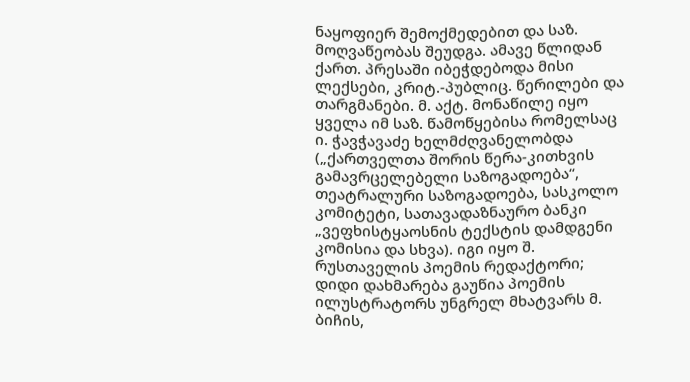ნაყოფიერ შემოქმედებით და საზ. მოღვაწეობას შეუდგა. ამავე წლიდან ქართ. პრესაში იბეჭდებოდა მისი ლექსები, კრიტ.-პუბლიც. წერილები და თარგმანები. მ. აქტ. მონაწილე იყო ყველა იმ საზ. წამოწყებისა რომელსაც ი. ჭავჭავაძე ხელმძღვანელობდა („ქართველთა შორის წერა-კითხვის გამავრცელებელი საზოგადოება“, თეატრალური საზოგადოება, სასკოლო კომიტეტი, სათავადაზნაურო ბანკი „ვეფხისტყაოსნის ტექსტის დამდგენი კომისია და სხვა). იგი იყო შ. რუსთაველის პოემის რედაქტორი; დიდი დახმარება გაუწია პოემის ილუსტრატორს უნგრელ მხატვარს მ. ბიჩის,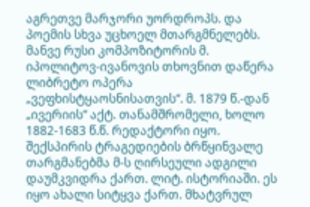აგრეთვე მარჯორი უორდროპს. და პოემის სხვა უცხოელ მთარგმნელებს. მანვე რუსი კომპოზიტორის მ. იპოლიტოვ-ივანოვის თხოვნით დაწერა ლიბრეტო ოპერა „ვეფხისტყაოსნისათვის“. მ. 1879 წ.-დან „ივერიის“ აქტ. თანამშრომელი, ხოლო 1882-1683 წ.წ. რედაქტორი იყო. შექსპირის ტრაგედიების ბრწყინვალე თარგმანებმა მ-ს ღირსეული ადგილი დაუმკვიდრა ქართ. ლიტ. ისტორიაში. ეს იყო ახალი სიტყვა ქართ. მხატვრულ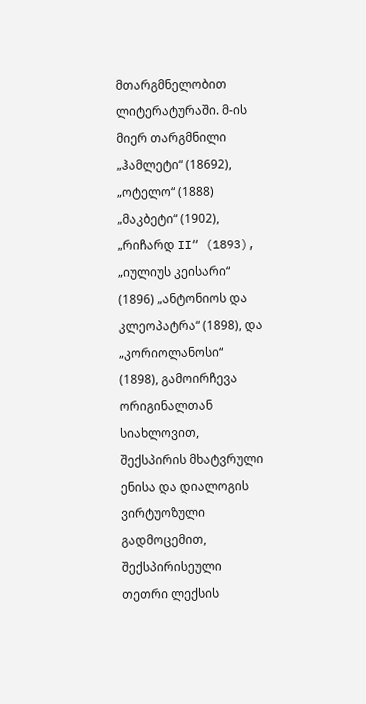მთარგმნელობით ლიტერატურაში. მ-ის მიერ თარგმნილი „ჰამლეტი“ (18692), „ოტელო“ (1888) „მაკბეტი“ (1902), „რიჩარდ II“ (1893), „იულიუს კეისარი“ (1896) „ანტონიოს და კლეოპატრა“ (1898), და „კორიოლანოსი“ (1898), გამოირჩევა ორიგინალთან სიახლოვით, შექსპირის მხატვრული ენისა და დიალოგის ვირტუოზული გადმოცემით, შექსპირისეული თეთრი ლექსის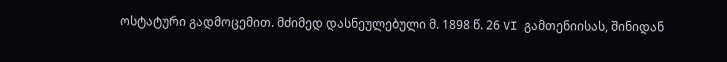ოსტატური გადმოცემით. მძიმედ დასნეულებული მ. 1898 წ. 26 VI გამთენიისას, შინიდან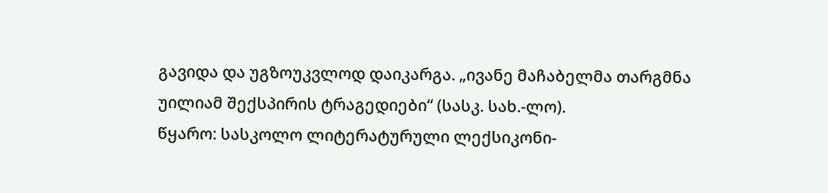გავიდა და უგზოუკვლოდ დაიკარგა. „ივანე მაჩაბელმა თარგმნა უილიამ შექსპირის ტრაგედიები“ (სასკ. სახ.-ლო).
წყარო: სასკოლო ლიტერატურული ლექსიკონი-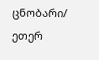ცნობარი/ ეთერ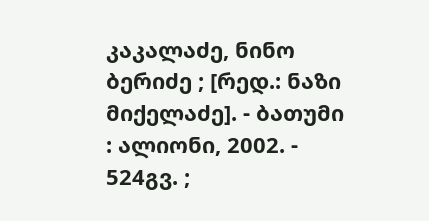კაკალაძე, ნინო ბერიძე ; [რედ.: ნაზი მიქელაძე]. - ბათუმი : ალიონი, 2002. - 524გვ. ;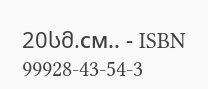20სმ.см.. - ISBN 99928-43-54-3